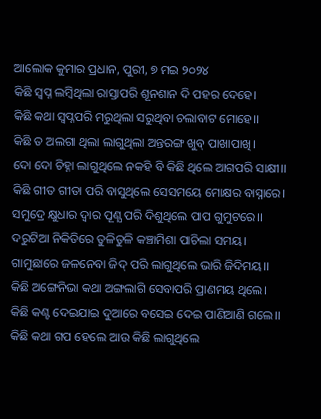ଆଲୋକ କୁମାର ପ୍ରଧାନ, ପୁରୀ, ୭ ମଇ ୨୦୨୪
କିଛି ସ୍ବପ୍ନ ଲମ୍ବିଥିଲା ରାସ୍ତାପରି ଶୂନଶାନ ଦି ପହର ଦେହେ।
କିଛି କଥା ସ୍ବପ୍ନପରି ମରୁଥିଲା ସରୁଥିବା ଚଲାବାଟ ମୋହେ।।
କିଛି ତ ଅଲଗା ଥିଲା ଲାଗୁଥିଲା ଅନ୍ତରଙ୍ଗ ଖୁବ୍ ପାଖାପାଖି।
ଦୋ ଦୋ ଚିହ୍ନା ଲାଗୁଥିଲେ ନକହି ବି କିଛି ଥିଲେ ଆଗପରି ସାକ୍ଷୀ।।
କିଛି ଗୀତ ଗୀତା ପରି ବାସୁଥିଲେ ସେସମୟେ ମୋକ୍ଷର ବାସ୍ନାରେ।
ସମୁଦ୍ରେ କ୍ଷୁଧାର ଦ୍ବାର ପୂଣ୍ଯ ପରି ଦିଶୁଥିଲେ ପାପ ଗୁମୁଟରେ।।
ଦରୁଟିଆ ନିକିତିରେ ତୁଳିତୁଳି କଞ୍ଚାମିଶା ପାଚିଲା ସମୟ।
ଗାମୁଛାରେ ଜଳନେବା ଜିଦ୍ ପରି ଲାଗୁଥିଲେ ଭାରି ଜିଦିମୟ।।
କିଛି ଅଙ୍ଗେନିଭା କଥା ଅଙ୍ଗଲାଗି ସେବାପରି ପ୍ରାଣମୟ ଥିଲେ।
କିଛି କଣ୍ଟ ଦେଇଯାଇ ଦୁଆରେ ବସେଇ ଦେଇ ପାଣିଆଣି ଗଲେ।।
କିଛି କଥା ଗପ ହେଲେ ଆଉ କିଛି ଲାଗୁଥିଲେ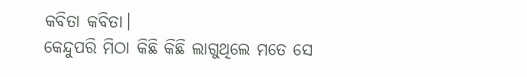କବିତା କବିତା।
କେନ୍ଦୁପରି ମିଠା କିଛି କିଛି ଲାଗୁଥିଲେ ମତେ ସେ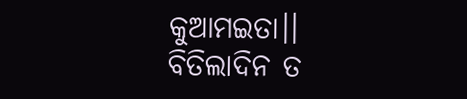କୁଆମଇତା।।
ବିତିଲାଦିନ ତ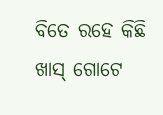ବିତେ ରହେ କିଛି ଖାସ୍ ଗୋଟେ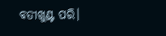ବତୀଖୁଣ୍ଟ ପରି।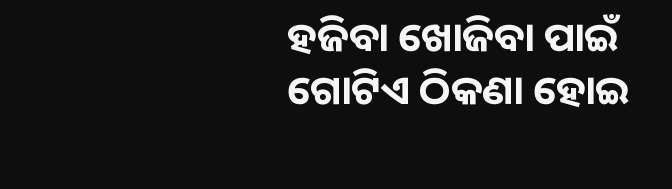ହଜିବା ଖୋଜିବା ପାଇଁ ଗୋଟିଏ ଠିକଣା ହୋଇ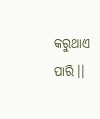କରୁଥାଏ ପାରି।।